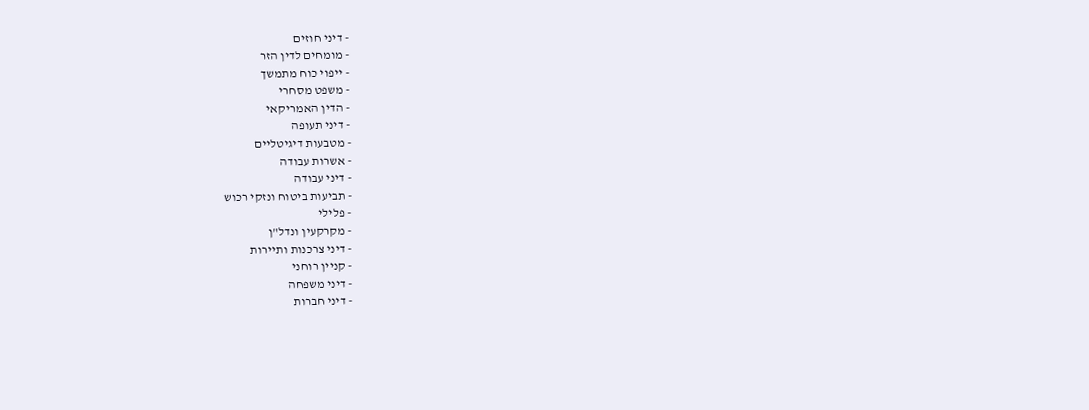- דיני חוזים
- מומחים לדין הזר
- ייפוי כוח מתמשך
- משפט מסחרי
- הדין האמריקאי
- דיני תעופה
- מטבעות דיגיטליים
- אשרות עבודה
- דיני עבודה
- תביעות ביטוח ונזקי רכוש
- פלילי
- מקרקעין ונדל"ן
- דיני צרכנות ותיירות
- קניין רוחני
- דיני משפחה
- דיני חברות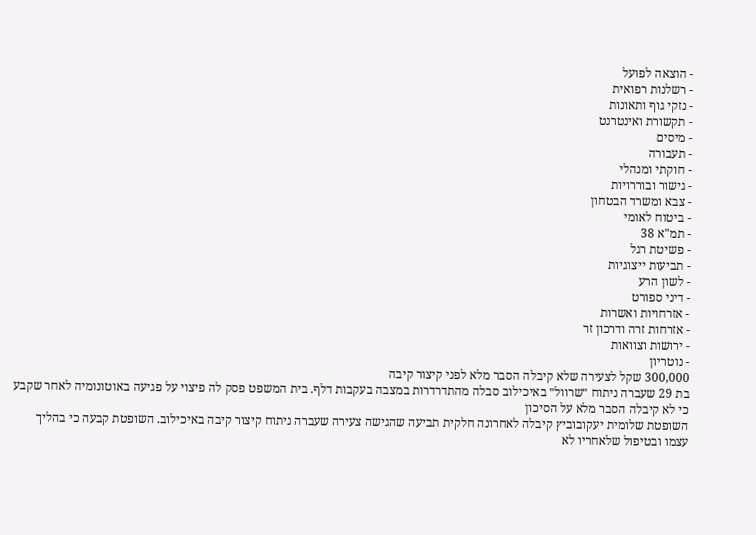- הוצאה לפועל
- רשלנות רפואית
- נזקי גוף ותאונות
- תקשורת ואינטרנט
- מיסים
- תעבורה
- חוקתי ומנהלי
- גישור ובוררויות
- צבא ומשרד הבטחון
- ביטוח לאומי
- תמ"א 38
- פשיטת רגל
- תביעות ייצוגיות
- לשון הרע
- דיני ספורט
- אזרחויות ואשרות
- אזרחות זרה ודרכון זר
- ירושות וצוואות
- נוטריון
300,000 שקל לצעירה שלא קיבלה הסבר מלא לפני קיצור קיבה
בת 29 שעברה ניתוח ״שרוול״ באיכילוב סבלה מהתדרדרות במצבה בעקבות דלף. בית המשפט פסק לה פיצוי על פגיעה באוטונומיה לאחר שקבע כי לא קיבלה הסבר מלא על הסיכון
השופטת שלומית יעקובוביץ קיבלה לאחרונה חלקית תביעה שהגישה צעירה שעברה ניתוח קיצור קיבה באיכילוב. השופטת קבעה כי בהליך עצמו ובטיפול שלאחריו לא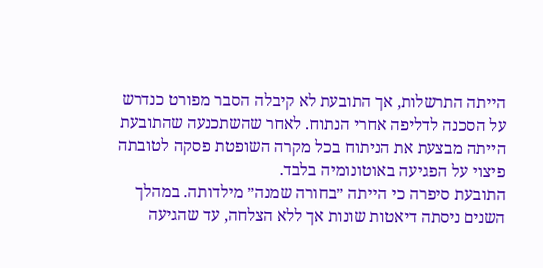הייתה התרשלות, אך התובעת לא קיבלה הסבר מפורט כנדרש על הסכנה לדליפה אחרי הנתוח. לאחר שהשתכנעה שהתובעת הייתה מבצעת את הניתוח בכל מקרה השופטת פסקה לטובתה פיצוי על הפגיעה באוטונומיה בלבד.
התובעת סיפרה כי הייתה ״בחורה שמנה״ מילדותה. במהלך השנים ניסתה דיאטות שונות אך ללא הצלחה, עד שהגיעה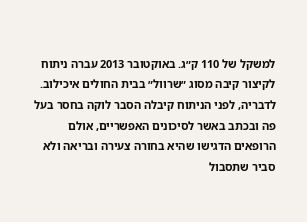למשקל של 110 ק״ג. באוקטובר 2013 עברה ניתוח לקיצור קיבה מסוג ״שרוול״ בבית החולים איכילוב.
לדבריה, לפני הניתוח קיבלה הסבר לוקה בחסר בעל פה ובכתב באשר לסיכונים האפשריים, אולם הרופאים הדגישו שהיא בחורה צעירה ובריאה ולא סביר שתסבול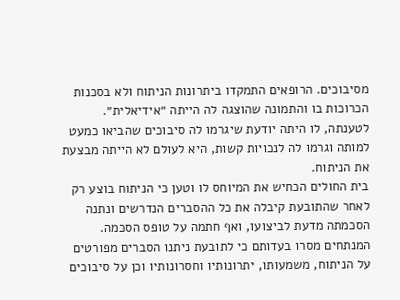מסיבוכים. הרופאים התמקדו ביתרונות הניתוח ולא בסכנות הכרוכות בו והתמונה שהוצגה לה הייתה ״אידיאלית״.
לטענתה, לו היתה יודעת שיגרמו לה סיבוכים שהביאו כמעט למותה וגרמו לה לנכויות קשות, היא לעולם לא הייתה מבצעת את הניתוח.
בית החולים הכחיש את המיוחס לו וטען כי הניתוח בוצע רק לאחר שהתובעת קיבלה את כל ההסברים הנדרשים ונתנה הסכמתה מדעת לביצועו, ואף חתמה על טופס הסכמה.
המנתחים מסרו בעדותם כי לתובעת ניתנו הסברים מפורטים על הניתוח, משמעותו, יתרונותיו וחסרונותיו וכן על סיבוכים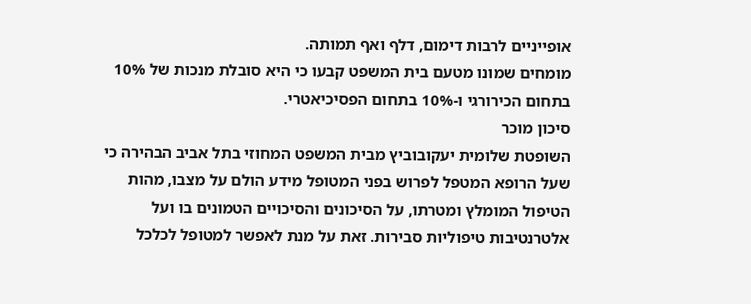אופייניים לרבות דימום, דלף ואף תמותה.
מומחים שמונו מטעם בית המשפט קבעו כי היא סובלת מנכות של 10% בתחום הכירורגי ו-10% בתחום הפסיכיאטרי.
סיכון מוכר
השופטת שלומית יעקובוביץ מבית המשפט המחוזי בתל אביב הבהירה כי שעל הרופא המטפל לפרוש בפני המטופל מידע הולם על מצבו, מהות הטיפול המומלץ ומטרתו, על הסיכונים והסיכויים הטמונים בו ועל אלטרנטיבות טיפוליות סבירות. זאת על מנת לאפשר למטופל לכלכל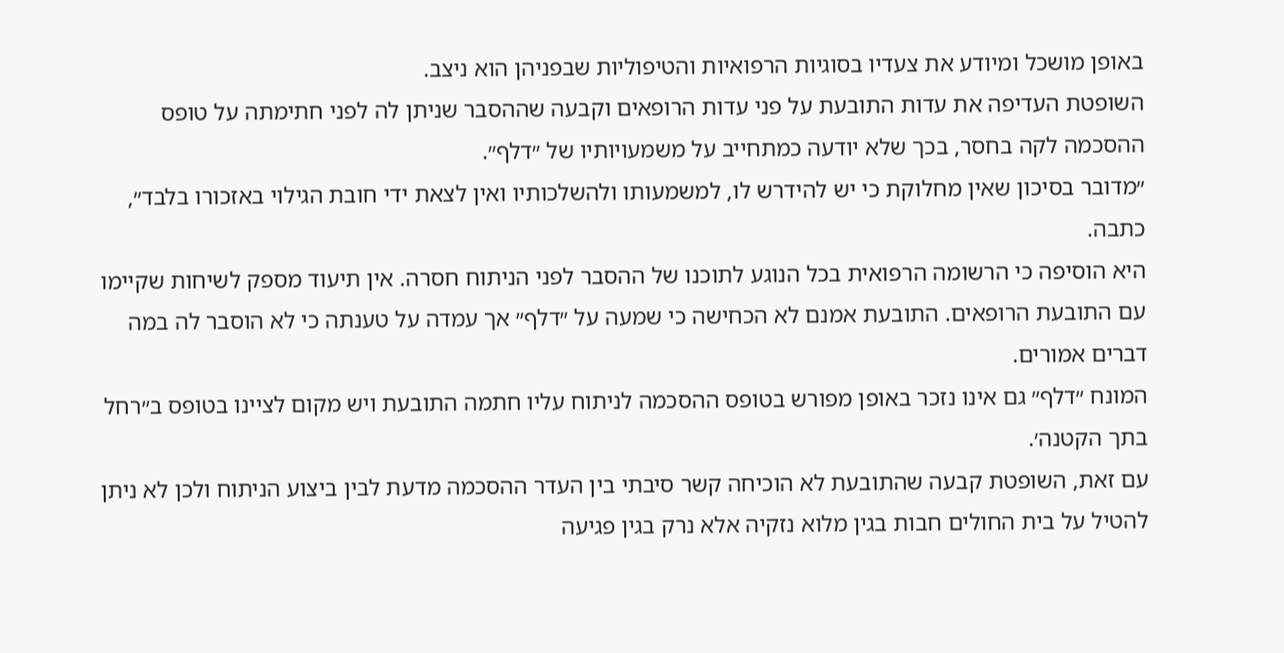באופן מושכל ומיודע את צעדיו בסוגיות הרפואיות והטיפוליות שבפניהן הוא ניצב.
השופטת העדיפה את עדות התובעת על פני עדות הרופאים וקבעה שההסבר שניתן לה לפני חתימתה על טופס ההסכמה לקה בחסר, בכך שלא יודעה כמתחייב על משמעויותיו של ״דלף״.
״מדובר בסיכון שאין מחלוקת כי יש להידרש לו, למשמעותו ולהשלכותיו ואין לצאת ידי חובת הגילוי באזכורו בלבד״, כתבה.
היא הוסיפה כי הרשומה הרפואית בכל הנוגע לתוכנו של ההסבר לפני הניתוח חסרה. אין תיעוד מספק לשיחות שקיימו עם התובעת הרופאים. התובעת אמנם לא הכחישה כי שמעה על ״דלף״ אך עמדה על טענתה כי לא הוסבר לה במה דברים אמורים.
המונח ״דלף״ גם אינו נזכר באופן מפורש בטופס ההסכמה לניתוח עליו חתמה התובעת ויש מקום לציינו בטופס ב׳׳רחל בתך הקטנה׳.
עם זאת, השופטת קבעה שהתובעת לא הוכיחה קשר סיבתי בין העדר ההסכמה מדעת לבין ביצוע הניתוח ולכן לא ניתן להטיל על בית החולים חבות בגין מלוא נזקיה אלא נרק בגין פגיעה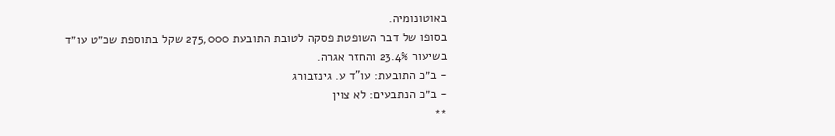באוטונומיה.
בסופו של דבר השופטת פסקה לטובת התובעת 275,000 שקל בתוספת שכ״ט עו״ד בשיעור 23.4% והחזר אגרה.
- ב״כ התובעת: עו"ד ע. גינזבורג
- ב״כ הנתבעים: לא צוין
**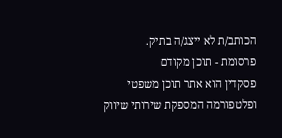הכותב/ת לא ייצג/ה בתיק.
פרסומת - תוכן מקודם
פסקדין הוא אתר תוכן משפטי ופלטפורמה המספקת שירותי שיווק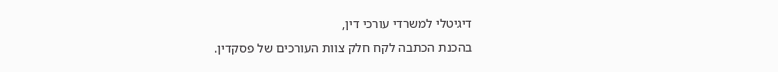דיגיטלי למשרדי עורכי דין,
בהכנת הכתבה לקח חלק צוות העורכים של פסקדין.